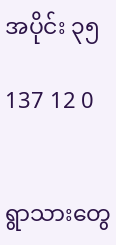အပိုင်း ၃၅

137 12 0


ရွာသားတွေ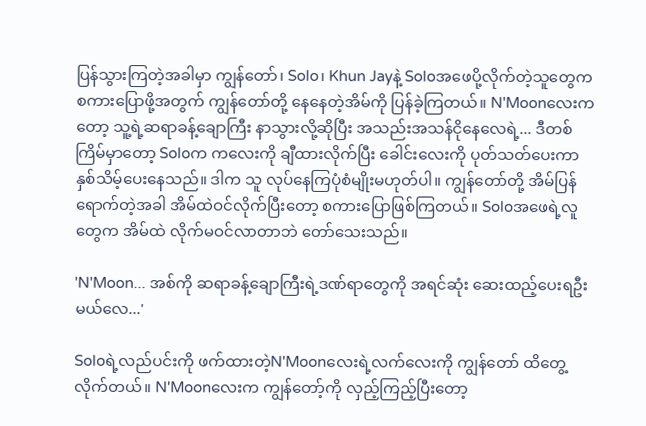ပြန်သွားကြတဲ့အခါမှာ ကျွန်တော်၊ Solo၊ Khun Jayနဲ့ Soloအဖေပို့လိုက်တဲ့သူတွေက စကားပြောဖို့အတွက် ကျွန်တော်တို့ နေနေတဲ့အိမ်ကို ပြန်ခဲ့ကြတယ်။ N'Moonလေးကတော့ သူ့ရဲ့ဆရာခန့်ချောကြီး နာသွားလို့ဆိုပြီး အသည်းအသန်ငိုနေလေရဲ့... ဒီတစ်ကြိမ်မှာတော့ Soloက ကလေးကို ချီထားလိုက်ပြီး ခေါင်းလေးကို ပုတ်သတ်ပေးကာ နှစ်သိမ့်ပေးနေသည်။ ဒါက သူ လုပ်နေကြပုံစံမျိုးမဟုတ်ပါ။ ကျွန်တော်တို့ အိမ်ပြန်ရောက်တဲ့အခါ အိမ်ထဲဝင်လိုက်ပြီးတော့ စကားပြောဖြစ်ကြတယ်။ Soloအဖေရဲ့လူတွေက အိမ်ထဲ လိုက်မဝင်လာတာဘဲ တော်သေးသည်။

'N'Moon... အစ်ကို ဆရာခန့်ချောကြီးရဲ့ဒဏ်ရာတွေကို အရင်ဆုံး ဆေးထည့်ပေးရဦးမယ်လေ...'

Soloရဲ့လည်ပင်းကို ဖက်ထားတဲ့N'Moonလေးရဲ့လက်လေးကို ကျွန်တော် ထိတွေ့လိုက်တယ်။ N'Moonလေးက ကျွန်တော့်ကို လှည့်ကြည့်ပြီးတော့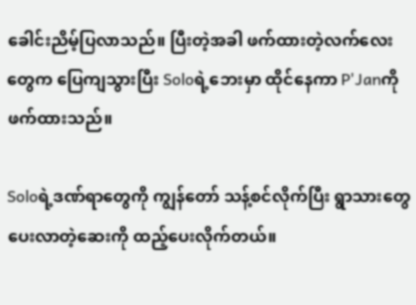ခေါင်းညိမ့်ပြလာသည်။ ပြီးတဲ့အခါ ဖက်ထားတဲ့လက်လေးတွေက ပြေကျသွားပြီး Soloရဲ့ဘေးမှာ ထိုင်နေကာ P'Janကို ဖက်ထားသည်။

Soloရဲ့ဒဏ်ရာတွေကို ကျွန်တော် သန့်စင်လိုက်ပြီး ရွာသားတွေ ပေးလာတဲ့ဆေးကို ထည့်ပေးလိုက်တယ်။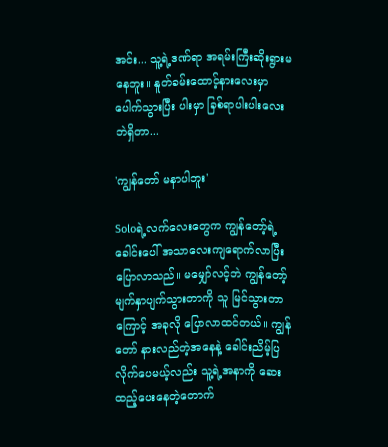အင်း... သူ့ရဲ့ဒဏ်ရာ အရမ်းကြီးဆိုးရွားမနေဘူး။ နူတ်ခမ်းထောင့်နားလေးမှာ ပေါက်သွားပြီး ပါးမှာ ခြစ်ရာပါးပါးလေးဘဲရှိတာ...

'ကျွန်တော် မနာပါဘူး'

Soloရဲ့လက်လေးတွေက ကျွန်တော့်ရဲ့ခေါင်းပေါ် အသာလေးကျရောက်လာပြီး ပြောလာသည်။ မမျှော်လင့်ဘဲ ကျွန်တော့်မျက်နှာပျက်သွားတာကို သူ မြင်သွားတာကြောင့် အခုလို ပြောလာထင်တယ်။ ကျွန်တော် နားလည်တဲ့အနေနဲ့ ခေါင်းညိမ့်ပြလိုက်ပေမယ့်လည်း သူ့ရဲ့အနာကို ဆေးထည့်ပေးနေတဲ့တောက်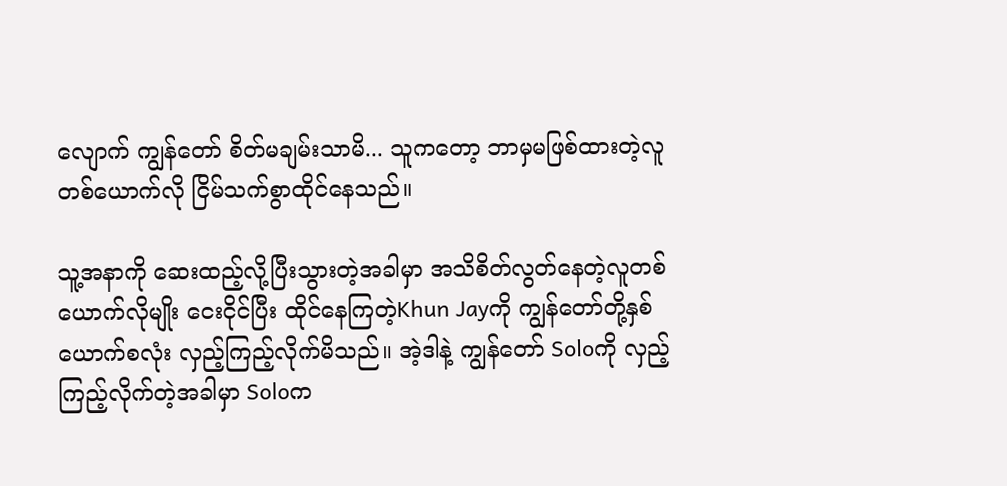လျောက် ကျွန်တော် စိတ်မချမ်းသာမိ... သူကတော့ ဘာမှမဖြစ်ထားတဲ့လူတစ်ယောက်လို ငြိမ်သက်စွာထိုင်နေသည်။

သူ့အနာကို ဆေးထည့်လို့ပြီးသွားတဲ့အခါမှာ အသိစိတ်လွတ်နေတဲ့လူတစ်ယောက်လိုမျိုး ငေးငိုင်ပြီး ထိုင်နေကြတဲ့Khun Jayကို ကျွန်တော်တို့နှစ်ယောက်စလုံး လှည့်ကြည့်လိုက်မိသည်။ အဲ့ဒါနဲ့ ကျွန်တော် Soloကို လှည့်ကြည့်လိုက်တဲ့အခါမှာ Soloက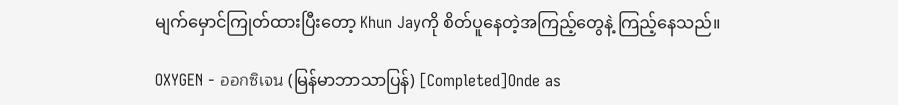မျက်မှောင်ကြုတ်ထားပြီးတော့ Khun Jayကို စိတ်ပူနေတဲ့အကြည့်တွေနဲ့ ကြည့်နေသည်။

OXYGEN - ออกซิเจน (မြန်မာဘာသာပြန်) [Completed]Onde as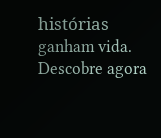histórias ganham vida. Descobre agora